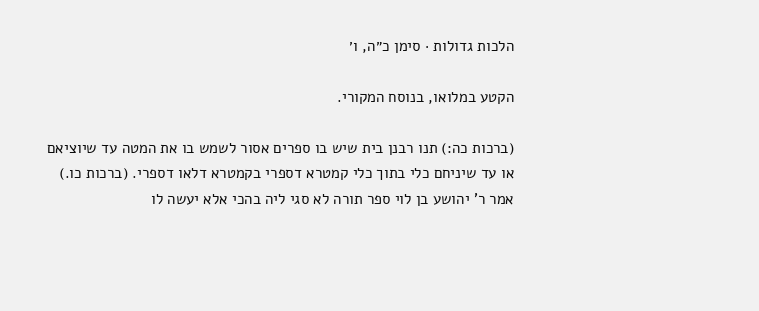הלכות גדולות · סימן כ״ה, ו׳

הקטע במלואו, בנוסח המקורי.

(ברכות כה:) תנו רבנן בית שיש בו ספרים אסור לשמש בו את המטה עד שיוציאם או עד שיניחם כלי בתוך כלי קמטרא דספרי בקמטרא דלאו דספרי. (ברכות כו.) אמר ר' יהושע בן לוי ספר תורה לא סגי ליה בהכי אלא יעשה לו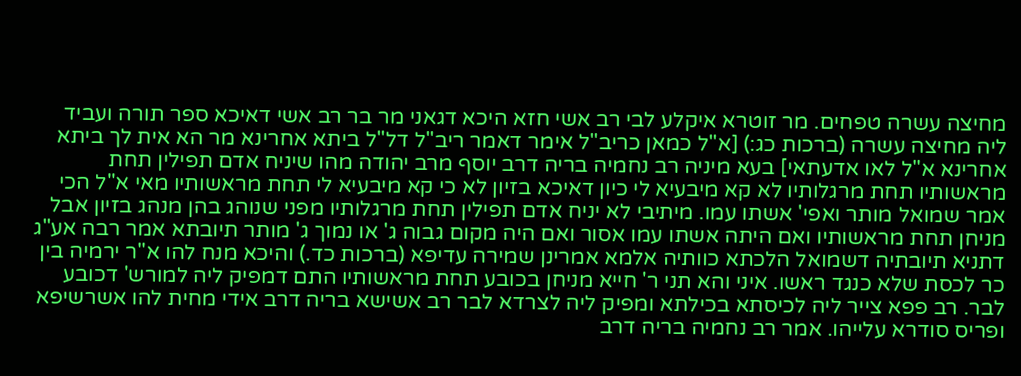מחיצה עשרה טפחים. מר זוטרא איקלע לבי רב אשי חזא היכא דגאני מר בר רב אשי דאיכא ספר תורה ועביד ליה מחיצה עשרה (ברכות כג:) [א"ל כמאן כריב"ל אימר דאמר ריב"ל דל"ל ביתא אחרינא מר הא אית לך ביתא אחרינא א"ל לאו אדעתאי] בעא מיניה רב נחמיה בריה דרב יוסף מרב יהודה מהו שיניח אדם תפילין תחת מראשותיו תחת מרגלותיו לא קא מיבעיא לי כיון דאיכא בזיון לא כי קא מיבעיא לי תחת מראשותיו מאי א"ל הכי אמר שמואל מותר ואפי' אשתו עמו. מיתיבי לא יניח אדם תפילין תחת מרגלותיו מפני שנוהג בהן מנהג בזיון אבל מניחן תחת מראשותיו ואם היתה אשתו עמו אסור ואם היה מקום גבוה ג' או נמוך ג' מותר תיובתא אמר רבה אע"ג דתניא תיובתיה דשמואל הלכתא כוותיה אלמא אמרינן שמירה עדיפא (ברכות כד.) והיכא מנח להו א"ר ירמיה בין כר לכסת שלא כנגד ראשו. איני והא תני ר' חייא מניחן בכובע תחת מראשותיו התם דמפיק ליה למורש' דכובע לבר. רב פפא צייר ליה לכיסתא בכילתא ומפיק ליה לצרדא לבר רב אשישא בריה דרב אידי מחית להו אשרשיפא ופריס סודרא עלייהו. אמר רב נחמיה בריה דרב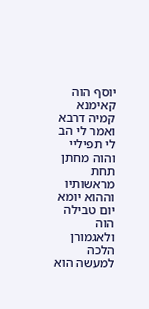יוסף הוה קאימנא קמיה דרבא ואמר לי הב לי תפיליי והוה מחתן תחת מראשותיו וההוא יומא יום טבילה הוה ולאגמורן הלכה למעשה הוא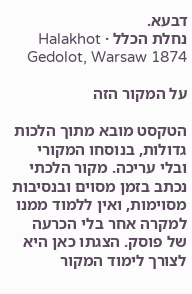דבעא.
נחלת הכלל · Halakhot Gedolot, Warsaw 1874

על המקור הזה

הטקסט מובא מתוך הלכות גדולות, בנוסחו המקורי ובלי עריכה. מקור הלכתי נכתב בזמן מסוים ובנסיבות מסוימות, ואין ללמוד ממנו למקרה אחר בלי הכרעה של פוסק. הצגתו כאן היא לצורך לימוד המקור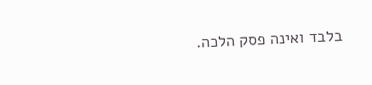בלבד ואינה פסק הלכה.